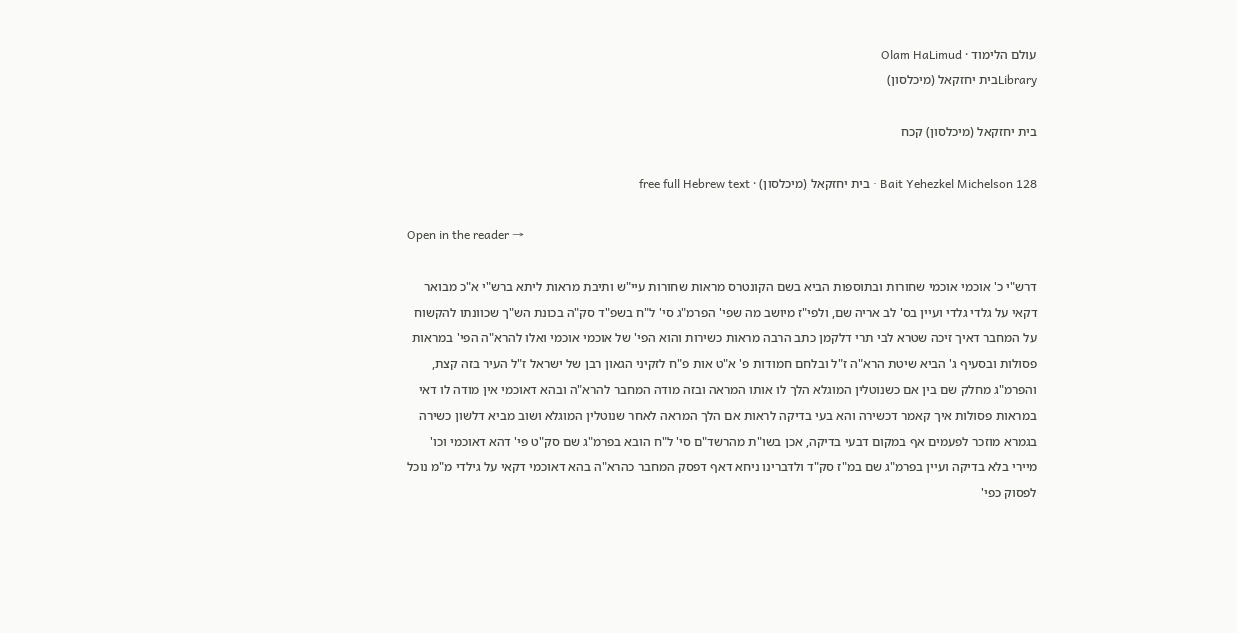עולם הלימוד · Olam HaLimud
Libraryבית יחזקאל (מיכלסון)

בית יחזקאל (מיכלסון) קכח

Bait Yehezkel Michelson 128 · בית יחזקאל (מיכלסון) · free full Hebrew text

Open in the reader →

דרש"י כ' אוכמי אוכמי שחורות ובתוספות הביא בשם הקונטרס מראות שחורות עיי"ש ותיבת מראות ליתא ברש"י א"כ מבואר דקאי על גלדי גלדי ועיין בס' לב אריה שם, ולפי"ז מיושב מה שפי' הפרמ"ג סי' ל"ח בשפ"ד סק"ה בכונת הש"ך שכוונתו להקשוח על המחבר דאיך זיכה שטרא לבי תרי דלקמן כתב הרבה מראות כשירות והוא הפי' של אוכמי אוכמי ואלו להרא"ה הפי' במראות פסולות ובסעיף ג' הביא שיטת הרא"ה ז"ל ובלחם חמודות פ' א"ט אות פ"ח לזקיני הגאון רבן של ישראל ז"ל העיר בזה קצת, והפרמ"ג מחלק שם בין אם כשנוטלין המוגלא הלך לו אותו המראה ובזה מודה המחבר להרא"ה ובהא דאוכמי אין מודה לו דאי במראות פסולות איך קאמר דכשירה והא בעי בדיקה לראות אם הלך המראה לאחר שנוטלין המוגלא ושוב מביא דלשון כשירה בגמרא מוזכר לפעמים אף במקום דבעי בדיקה, אכן בשו"ת מהרשד"ם סי' ל"ח הובא בפרמ"ג שם סק"ט פי' דהא דאוכמי וכו' מיירי בלא בדיקה ועיין בפרמ"ג שם במ"ז סק"ד ולדברינו ניחא דאף דפסק המחבר כהרא"ה בהא דאוכמי דקאי על גילדי מ"מ נוכל לפסוק כפי'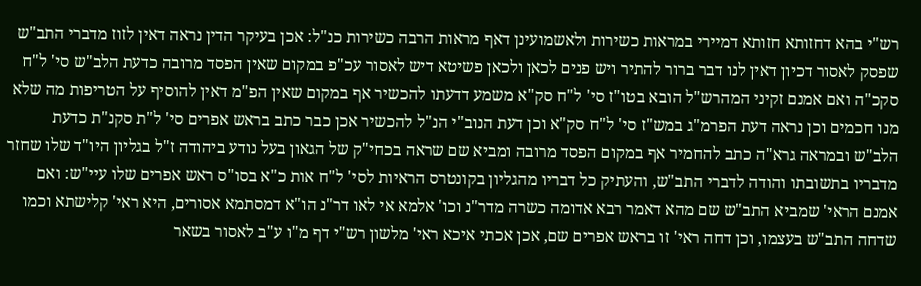רש"י בהא דחזותא חזותא דמיירי במראות כשירות ולאשמועינן דאף מראות הרבה כשירות כנ"ל: אכן בעיקר הדין נראה דאין לזוז מדברי התב"ש שפסק לאסור דכיון דאין לנו דבר ברור להתיר ויש פנים לכאן ולכאן פשיטא דיש לאסור עכ"פ במקום שאין הפסד מרובה כדעת הלב"ש סי' ל"ח סקכ"ה ואם אמנם זקיני המהרש"ל הובא בטו"ז סי' ל"ח סק"א משמע דדעתו להכשיר אף במקום שאין הפ"מ דאין להוסיף על הטריפות מה שלא מנו חכמים וכן נראה דעת הפרמ"ג במש"ז סי' ל"ח סק"א וכן דעת הנוב"י הנ"ל להכשיר אכן כבר כתב בראש אפרים סי' ל"ת סקנ"ת כדעת הלב"ש ובמראה גרא"ה כתב להחמיר אף במקום הפסד מרובה ומביא שם שראה בכחי"ק של הגאון בעל נודע ביהודה ז"ל בגליון היו"ד שלו שחזר מדבריו בתשובתו והודה לדברי התב"ש, והעתיק כל דבריו מהגליון בקונטרס הראיות לסי' ל"ח אות כ"א בסו"ס ראש אפרים שלו עיי"ש: ואם אמנם הראי' שמביא התב"ש שם מהא דאמר רבא אדומה כשרה מדר"נ וכו' אלמא אי לאו דר"נ הו"א דמסתמא אסורים, היא ראי' קלישתא וכמו שדחה התב"ש בעצמו, וכן דחה ראי' זו בראש אפרים שם, אכן אכתי איכא ראי' מלשון רש"י דף מ"ו ע"ב לאסור בשאר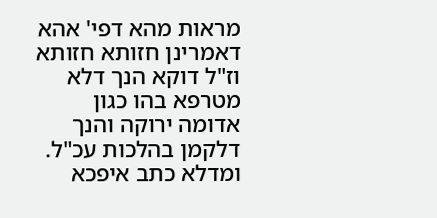מראות מהא דפי' אהא דאמרינן חזותא חזותא וז"ל דוקא הנך דלא מטרפא בהו כגון אדומה ירוקה והנך דלקמן בהלכות עכ"ל. ומדלא כתב איפכא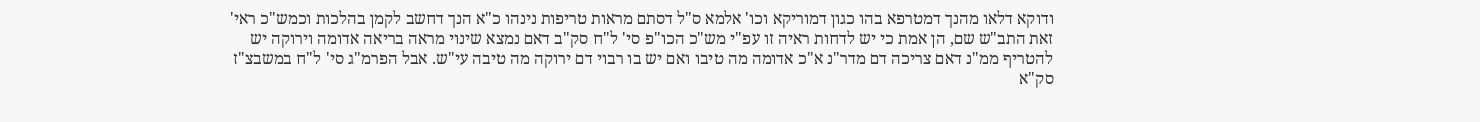ודוקא דלאו מהנך דמטרפא בהו כגון דמוריקא וכו' אלמא ס"ל דסתם מראות טריפות נינהו כ"א הנך דחשב לקמן בהלכות וכמש"כ ראי' זאת התב"ש שם, הן אמת כי יש לדחות ראיה זו עפ"י מש"כ הכו"פ סי' ל"ח סק"ב דאם נמצא שינוי מראה בריאה אדומה וירוקה יש להטריף ממ"נ דאם צריכה דם מדר"נ א"כ אדומה מה טיבו ואם יש בו רבוי דם ירוקה מה טיבה עי"ש. אבל הפרמ"ג סי' ל"ח במשבצ"ז סק"א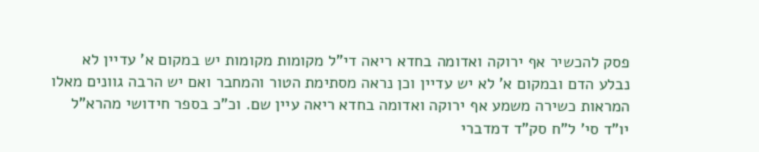פסק להכשיר אף ירוקה ואדומה בחדא ריאה די"ל מקומות מקומות יש במקום א' עדיין לא נבלע הדם ובמקום א' לא יש עדיין וכן נראה מסתימת הטור והמחבר ואם יש הרבה גוונים מאלו המראות כשירה משמע אף ירוקה ואדומה בחדא ריאה עיין שם. וכ"כ בספר חידושי מהרא"ל יו"ד סי' ל"ח סק"ד דמדברי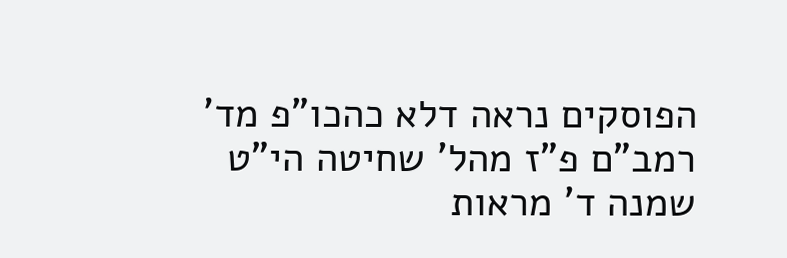הפוסקים נראה דלא כהכו"פ מד' רמב"ם פ"ז מהל' שחיטה הי"ט שמנה ד' מראות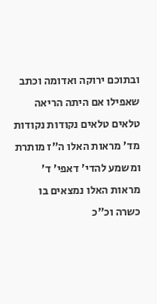ובתוכם ירוקה ואדומה וכתב שאפילו אם היתה הריאה טלאים טלאים נקודות נקודות מד' מראות האלו ה"ז מותרת ומשמע להדי' דאפי' ד' מראות האלו נמצאים בו כשרה וכ"כ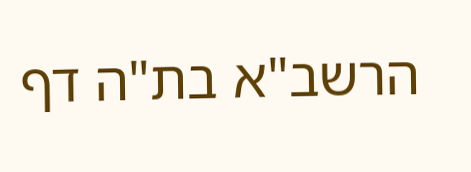הרשב"א בת"ה דף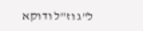ל"ג וז"ל ודוקא